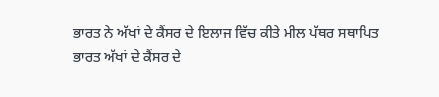ਭਾਰਤ ਨੇ ਅੱਖਾਂ ਦੇ ਕੈਂਸਰ ਦੇ ਇਲਾਜ ਵਿੱਚ ਕੀਤੇ ਮੀਲ ਪੱਥਰ ਸਥਾਪਿਤ
ਭਾਰਤ ਅੱਖਾਂ ਦੇ ਕੈਂਸਰ ਦੇ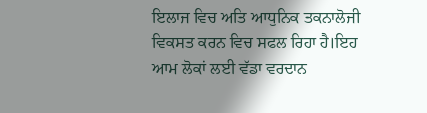ਇਲਾਜ ਵਿਚ ਅਤਿ ਆਧੁਨਿਕ ਤਕਨਾਲੋਜੀ ਵਿਕਸਤ ਕਰਨ ਵਿਚ ਸਫਲ ਰਿਹਾ ਹੈ।ਇਹ ਆਮ ਲੋਕਾਂ ਲਈ ਵੱਡਾ ਵਰਦਾਨ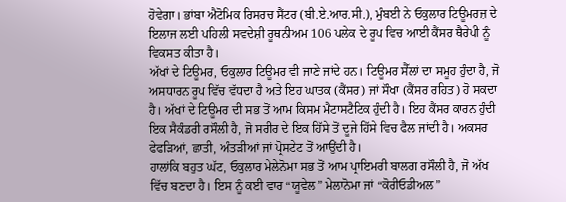ਹੋਵੇਗਾ। ਭਾਂਬਾ ਐਟੋਮਿਕ ਰਿਸਰਚ ਸੈਂਟਰ (ਬੀ.ਏ.ਆਰ.ਸੀ.), ਮੁੰਬਈ ਨੇ ਓਕੁਲਾਰ ਟਿਊਮਰਜ਼ ਦੇ ਇਲਾਜ ਲਈ ਪਹਿਲੀ ਸਵਦੇਸ਼ੀ ਰੂਥਨੀਅਮ 106 ਪਲੇਕ ਦੇ ਰੂਪ ਵਿਚ ਆਈ ਕੈਂਸਰ ਥੈਰੇਪੀ ਨੂੰ ਵਿਕਸਤ ਕੀਤਾ ਹੈ।
ਅੱਖਾਂ ਦੇ ਟਿਊਮਰ, ਓਕੁਲਾਰ ਟਿਊਮਰ ਵੀ ਜਾਣੇ ਜਾਂਦੇ ਹਨ। ਟਿਊਮਰ ਸੈੱਲਾਂ ਦਾ ਸਮੂਹ ਹੁੰਦਾ ਹੈ, ਜੋ ਅਸਧਾਰਨ ਰੂਪ ਵਿੱਚ ਵੱਧਦਾ ਹੈ ਅਤੇ ਇਹ ਘਾਤਕ (ਕੈਂਸਰ) ਜਾਂ ਸੌਖਾ (ਕੈਂਸਰ ਰਹਿਤ) ਹੋ ਸਕਦਾ ਹੈ। ਅੱਖਾਂ ਦੇ ਟਿਊਮਰ ਦੀ ਸਭ ਤੋਂ ਆਮ ਕਿਸਮ ਮੈਟਾਸਟੈਟਿਕ ਹੁੰਦੀ ਹੈ। ਇਹ ਕੈਂਸਰ ਕਾਰਨ ਹੁੰਦੀ ਇਕ ਸੈਕੰਡਰੀ ਰਸੌਲੀ ਹੈ, ਜੋ ਸਰੀਰ ਦੇ ਇਕ ਹਿੱਸੇ ਤੋਂ ਦੂਜੇ ਹਿੱਸੇ ਵਿਚ ਫੈਲ ਜਾਂਦੀ ਹੈ। ਅਕਸਰ ਫੇਫੜਿਆਂ, ਛਾਤੀ, ਅੰਤੜੀਆਂ ਜਾਂ ਪ੍ਰੋਸਟੇਟ ਤੋਂ ਆਉਂਦੀ ਹੈ।
ਹਾਲਾਂਕਿ ਬਹੁਤ ਘੱਟ, ਓਕੁਲਾਰ ਮੇਲੇਨੋਮਾ ਸਭ ਤੋਂ ਆਮ ਪ੍ਰਾਇਮਰੀ ਬਾਲਗ ਰਸੌਲੀ ਹੈ, ਜੋ ਅੱਖ ਵਿੱਚ ਬਣਦਾ ਹੈ। ਇਸ ਨੂੰ ਕਈ ਵਾਰ “ਯੂਵੇਲ” ਮੇਲਾਨੋਮਾ ਜਾਂ “ਕੋਰੀਓਡੀਅਲ”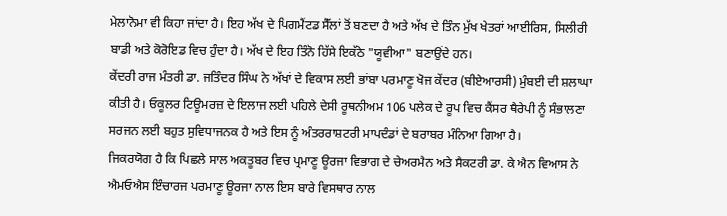ਮੇਲਾਨੋਮਾ ਵੀ ਕਿਹਾ ਜਾਂਦਾ ਹੈ। ਇਹ ਅੱਖ ਦੇ ਪਿਗਮੈਂਟਡ ਸੈੱਲਾਂ ਤੋਂ ਬਣਦਾ ਹੈ ਅਤੇ ਅੱਖ ਦੇ ਤਿੰਨ ਮੁੱਖ ਖੇਤਰਾਂ ਆਈਰਿਸ, ਸਿਲੀਰੀ ਬਾਡੀ ਅਤੇ ਕੋਰੋਇਡ ਵਿਚ ਹੁੰਦਾ ਹੈ। ਅੱਖ ਦੇ ਇਹ ਤਿੰਨੋ ਹਿੱਸੇ ਇਕੱਠੇ "ਯੂਵੀਆ" ਬਣਾਉਂਦੇ ਹਨ।
ਕੇਂਦਰੀ ਰਾਜ ਮੰਤਰੀ ਡਾ. ਜਤਿੰਦਰ ਸਿੰਘ ਨੇ ਅੱਖਾਂ ਦੇ ਵਿਕਾਸ ਲਈ ਭਾਂਬਾ ਪਰਮਾਣੂ ਖੋਜ ਕੇਂਦਰ (ਬੀਏਆਰਸੀ) ਮੁੰਬਈ ਦੀ ਸ਼ਲਾਘਾ ਕੀਤੀ ਹੈ। ਓਕੂਲਰ ਟਿਊਮਰਜ਼ ਦੇ ਇਲਾਜ ਲਈ ਪਹਿਲੇ ਦੇਸੀ ਰੂਥਨੀਅਮ 106 ਪਲੇਕ ਦੇ ਰੂਪ ਵਿਚ ਕੈਂਸਰ ਥੈਰੇਪੀ ਨੂੰ ਸੰਭਾਲਣਾ ਸਰਜਨ ਲਈ ਬਹੁਤ ਸੁਵਿਧਾਜਨਕ ਹੈ ਅਤੇ ਇਸ ਨੂੰ ਅੰਤਰਰਾਸ਼ਟਰੀ ਮਾਪਦੰਡਾਂ ਦੇ ਬਰਾਬਰ ਮੰਨਿਆ ਗਿਆ ਹੈ।
ਜਿਕਰਯੋਗ ਹੈ ਕਿ ਪਿਛਲੇ ਸਾਲ ਅਕਤੂਬਰ ਵਿਚ ਪ੍ਰਮਾਣੂ ਊਰਜਾ ਵਿਭਾਗ ਦੇ ਚੇਅਰਮੈਨ ਅਤੇ ਸੈਕਟਰੀ ਡਾ. ਕੇ ਐਨ ਵਿਆਸ ਨੇ ਐਮਓਐਸ ਇੰਚਾਰਜ ਪਰਮਾਣੂ ਊਰਜਾ ਨਾਲ ਇਸ ਬਾਰੇ ਵਿਸਥਾਰ ਨਾਲ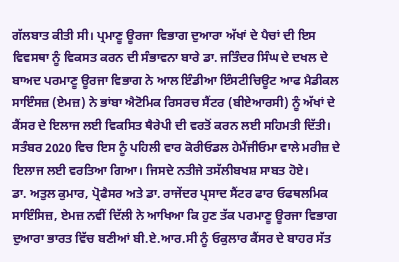ਗੱਲਬਾਤ ਕੀਤੀ ਸੀ। ਪ੍ਰਮਾਣੂ ਊਰਜਾ ਵਿਭਾਗ ਦੁਆਰਾ ਅੱਖਾਂ ਦੇ ਪੈਚਾਂ ਦੀ ਇਸ ਵਿਵਸਥਾ ਨੂੰ ਵਿਕਸਤ ਕਰਨ ਦੀ ਸੰਭਾਵਨਾ ਬਾਰੇ ਡਾ. ਜਤਿੰਦਰ ਸਿੰਘ ਦੇ ਦਖਲ ਦੇ ਬਾਅਦ ਪਰਮਾਣੂ ਊਰਜਾ ਵਿਭਾਗ ਨੇ ਆਲ ਇੰਡੀਆ ਇੰਸਟੀਚਿਊਟ ਆਫ ਮੈਡੀਕਲ ਸਾਇੰਸਜ਼ (ਏਮਜ਼) ਨੇ ਭਾਂਬਾ ਐਟੋਮਿਕ ਰਿਸਰਚ ਸੈਂਟਰ (ਬੀਏਆਰਸੀ) ਨੂੰ ਅੱਖਾਂ ਦੇ ਕੈਂਸਰ ਦੇ ਇਲਾਜ ਲਈ ਵਿਕਸਿਤ ਥੈਰੇਪੀ ਦੀ ਵਰਤੋਂ ਕਰਨ ਲਈ ਸਹਿਮਤੀ ਦਿੱਤੀ। ਸਤੰਬਰ 2020 ਵਿਚ ਇਸ ਨੂੰ ਪਹਿਲੀ ਵਾਰ ਕੋਰੀਓਡਲ ਹੇਮੈਂਜੀਓਮਾ ਵਾਲੇ ਮਰੀਜ਼ ਦੇ ਇਲਾਜ ਲਈ ਵਰਤਿਆ ਗਿਆ। ਜਿਸਦੇ ਨਤੀਜੇ ਤਸੱਲੀਬਖਸ਼ ਸਾਬਤ ਹੋਏ।
ਡਾ. ਅਤੁਲ ਕੁਮਾਰ, ਪ੍ਰੋਫੈਸਰ ਅਤੇ ਡਾ. ਰਾਜੇਂਦਰ ਪ੍ਰਸਾਦ ਸੈਂਟਰ ਫਾਰ ਓਫਥਲਮਿਕ ਸਾਇੰਸਿਜ਼, ਏਮਜ਼ ਨਵੀਂ ਦਿੱਲੀ ਨੇ ਆਖਿਆ ਕਿ ਹੁਣ ਤੱਕ ਪਰਮਾਣੂ ਊਰਜਾ ਵਿਭਾਗ ਦੁਆਰਾ ਭਾਰਤ ਵਿੱਚ ਬਣੀਆਂ ਬੀ.ਏ.ਆਰ.ਸੀ ਨੂੰ ਓਕੁਲਾਰ ਕੈਂਸਰ ਦੇ ਬਾਹਰ ਸੱਤ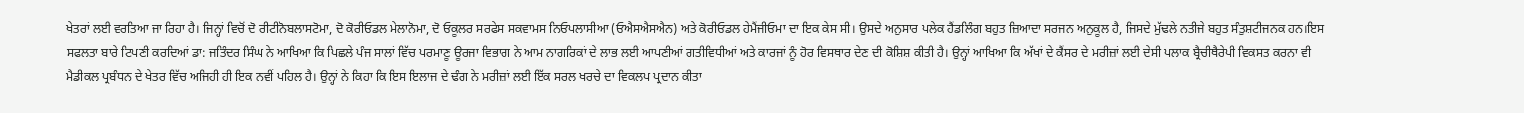ਖੇਤਰਾਂ ਲਈ ਵਰਤਿਆ ਜਾ ਰਿਹਾ ਹੈ। ਜਿਨ੍ਹਾਂ ਵਿਚੋਂ ਦੋ ਰੀਟੀਨੋਬਲਾਸਟੋਮਾ, ਦੋ ਕੋਰੀਓਡਲ ਮੇਲਾਨੋਮਾ, ਦੋ ਓਕੂਲਰ ਸਰਫੇਸ ਸਕਵਾਮਸ ਨਿਓਪਲਾਸੀਆ (ਓਐਸਐਸਐਨ) ਅਤੇ ਕੋਰੀਓਡਲ ਹੇਮੈਂਜੀਓਮਾ ਦਾ ਇਕ ਕੇਸ ਸੀ। ਉਸਦੇ ਅਨੁਸਾਰ ਪਲੇਕ ਹੈਂਡਲਿੰਗ ਬਹੁਤ ਜ਼ਿਆਦਾ ਸਰਜਨ ਅਨੁਕੂਲ ਹੈ, ਜਿਸਦੇ ਮੁੱਢਲੇ ਨਤੀਜੇ ਬਹੁਤ ਸੰਤੁਸ਼ਟੀਜਨਕ ਹਨ।ਇਸ ਸਫਲਤਾ ਬਾਰੇ ਟਿਪਣੀ ਕਰਦਿਆਂ ਡਾ: ਜਤਿੰਦਰ ਸਿੰਘ ਨੇ ਆਖਿਆ ਕਿ ਪਿਛਲੇ ਪੰਜ ਸਾਲਾਂ ਵਿੱਚ ਪਰਮਾਣੂ ਊਰਜਾ ਵਿਭਾਗ ਨੇ ਆਮ ਨਾਗਰਿਕਾਂ ਦੇ ਲਾਭ ਲਈ ਆਪਣੀਆਂ ਗਤੀਵਿਧੀਆਂ ਅਤੇ ਕਾਰਜਾਂ ਨੂੰ ਹੋਰ ਵਿਸਥਾਰ ਦੇਣ ਦੀ ਕੋਸ਼ਿਸ਼ ਕੀਤੀ ਹੈ। ਉਨ੍ਹਾਂ ਆਖਿਆ ਕਿ ਅੱਖਾਂ ਦੇ ਕੈਂਸਰ ਦੇ ਮਰੀਜ਼ਾਂ ਲਈ ਦੇਸੀ ਪਲਾਕ ਬ੍ਰੈਚੀਥੈਰੇਪੀ ਵਿਕਸਤ ਕਰਨਾ ਵੀ ਮੈਡੀਕਲ ਪ੍ਰਬੰਧਨ ਦੇ ਖੇਤਰ ਵਿੱਚ ਅਜਿਹੀ ਹੀ ਇਕ ਨਵੀਂ ਪਹਿਲ ਹੈ। ਉਨ੍ਹਾਂ ਨੇ ਕਿਹਾ ਕਿ ਇਸ ਇਲਾਜ ਦੇ ਢੰਗ ਨੇ ਮਰੀਜ਼ਾਂ ਲਈ ਇੱਕ ਸਰਲ ਖਰਚੇ ਦਾ ਵਿਕਲਪ ਪ੍ਰਦਾਨ ਕੀਤਾ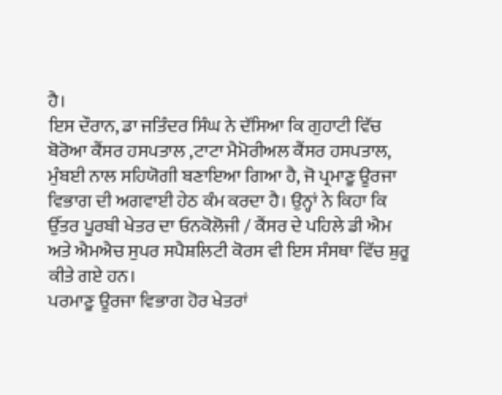ਹੈ।
ਇਸ ਦੌਰਾਨ, ਡਾ ਜਤਿੰਦਰ ਸਿੰਘ ਨੇ ਦੱਸਿਆ ਕਿ ਗੁਹਾਟੀ ਵਿੱਚ ਬੋਰੋਆ ਕੈਂਸਰ ਹਸਪਤਾਲ ,ਟਾਟਾ ਮੈਮੋਰੀਅਲ ਕੈਂਸਰ ਹਸਪਤਾਲ, ਮੁੰਬਈ ਨਾਲ ਸਹਿਯੋਗੀ ਬਣਾਇਆ ਗਿਆ ਹੈ, ਜੋ ਪ੍ਰਮਾਣੂ ਊਰਜਾ ਵਿਭਾਗ ਦੀ ਅਗਵਾਈ ਹੇਠ ਕੰਮ ਕਰਦਾ ਹੈ। ਉਨ੍ਹਾਂ ਨੇ ਕਿਹਾ ਕਿ ਉੱਤਰ ਪੂਰਬੀ ਖੇਤਰ ਦਾ ਓਨਕੋਲੋਜੀ / ਕੈਂਸਰ ਦੇ ਪਹਿਲੇ ਡੀ ਐਮ ਅਤੇ ਐਮਐਚ ਸੁਪਰ ਸਪੈਸ਼ਲਿਟੀ ਕੋਰਸ ਵੀ ਇਸ ਸੰਸਥਾ ਵਿੱਚ ਸ਼ੁਰੂ ਕੀਤੇ ਗਏ ਹਨ।
ਪਰਮਾਣੂ ਊਰਜਾ ਵਿਭਾਗ ਹੋਰ ਖੇਤਰਾਂ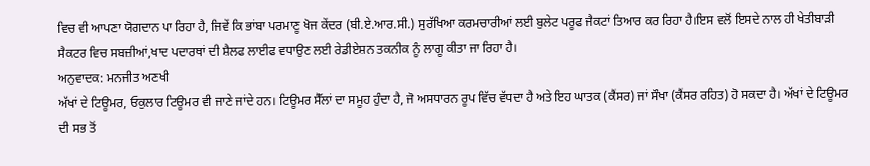ਵਿਚ ਵੀ ਆਪਣਾ ਯੋਗਦਾਨ ਪਾ ਰਿਹਾ ਹੈ, ਜਿਵੇਂ ਕਿ ਭਾਂਬਾ ਪਰਮਾਣੂ ਖੋਜ ਕੇਂਦਰ (ਬੀ.ਏ.ਆਰ.ਸੀ.) ਸੁਰੱਖਿਆ ਕਰਮਚਾਰੀਆਂ ਲਈ ਬੁਲੇਟ ਪਰੂਫ ਜੈਕਟਾਂ ਤਿਆਰ ਕਰ ਰਿਹਾ ਹੈ।ਇਸ ਵਲੋਂ ਇਸਦੇ ਨਾਲ ਹੀ ਖੇਤੀਬਾੜੀ ਸੈਕਟਰ ਵਿਚ ਸਬਜ਼ੀਆਂ,ਖਾਦ ਪਦਾਰਥਾਂ ਦੀ ਸ਼ੈਲਫ ਲਾਈਫ ਵਧਾਉਣ ਲਈ ਰੇਡੀਏਸ਼ਨ ਤਕਨੀਕ ਨੂੰ ਲਾਗੂ ਕੀਤਾ ਜਾ ਰਿਹਾ ਹੈ।
ਅਨੁਵਾਦਕ: ਮਨਜੀਤ ਅਣਖੀ
ਅੱਖਾਂ ਦੇ ਟਿਊਮਰ, ਓਕੁਲਾਰ ਟਿਊਮਰ ਵੀ ਜਾਣੇ ਜਾਂਦੇ ਹਨ। ਟਿਊਮਰ ਸੈੱਲਾਂ ਦਾ ਸਮੂਹ ਹੁੰਦਾ ਹੈ, ਜੋ ਅਸਧਾਰਨ ਰੂਪ ਵਿੱਚ ਵੱਧਦਾ ਹੈ ਅਤੇ ਇਹ ਘਾਤਕ (ਕੈਂਸਰ) ਜਾਂ ਸੌਖਾ (ਕੈਂਸਰ ਰਹਿਤ) ਹੋ ਸਕਦਾ ਹੈ। ਅੱਖਾਂ ਦੇ ਟਿਊਮਰ ਦੀ ਸਭ ਤੋਂ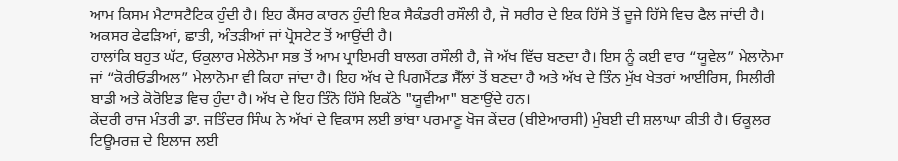ਆਮ ਕਿਸਮ ਮੈਟਾਸਟੈਟਿਕ ਹੁੰਦੀ ਹੈ। ਇਹ ਕੈਂਸਰ ਕਾਰਨ ਹੁੰਦੀ ਇਕ ਸੈਕੰਡਰੀ ਰਸੌਲੀ ਹੈ, ਜੋ ਸਰੀਰ ਦੇ ਇਕ ਹਿੱਸੇ ਤੋਂ ਦੂਜੇ ਹਿੱਸੇ ਵਿਚ ਫੈਲ ਜਾਂਦੀ ਹੈ। ਅਕਸਰ ਫੇਫੜਿਆਂ, ਛਾਤੀ, ਅੰਤੜੀਆਂ ਜਾਂ ਪ੍ਰੋਸਟੇਟ ਤੋਂ ਆਉਂਦੀ ਹੈ।
ਹਾਲਾਂਕਿ ਬਹੁਤ ਘੱਟ, ਓਕੁਲਾਰ ਮੇਲੇਨੋਮਾ ਸਭ ਤੋਂ ਆਮ ਪ੍ਰਾਇਮਰੀ ਬਾਲਗ ਰਸੌਲੀ ਹੈ, ਜੋ ਅੱਖ ਵਿੱਚ ਬਣਦਾ ਹੈ। ਇਸ ਨੂੰ ਕਈ ਵਾਰ “ਯੂਵੇਲ” ਮੇਲਾਨੋਮਾ ਜਾਂ “ਕੋਰੀਓਡੀਅਲ” ਮੇਲਾਨੋਮਾ ਵੀ ਕਿਹਾ ਜਾਂਦਾ ਹੈ। ਇਹ ਅੱਖ ਦੇ ਪਿਗਮੈਂਟਡ ਸੈੱਲਾਂ ਤੋਂ ਬਣਦਾ ਹੈ ਅਤੇ ਅੱਖ ਦੇ ਤਿੰਨ ਮੁੱਖ ਖੇਤਰਾਂ ਆਈਰਿਸ, ਸਿਲੀਰੀ ਬਾਡੀ ਅਤੇ ਕੋਰੋਇਡ ਵਿਚ ਹੁੰਦਾ ਹੈ। ਅੱਖ ਦੇ ਇਹ ਤਿੰਨੋ ਹਿੱਸੇ ਇਕੱਠੇ "ਯੂਵੀਆ" ਬਣਾਉਂਦੇ ਹਨ।
ਕੇਂਦਰੀ ਰਾਜ ਮੰਤਰੀ ਡਾ. ਜਤਿੰਦਰ ਸਿੰਘ ਨੇ ਅੱਖਾਂ ਦੇ ਵਿਕਾਸ ਲਈ ਭਾਂਬਾ ਪਰਮਾਣੂ ਖੋਜ ਕੇਂਦਰ (ਬੀਏਆਰਸੀ) ਮੁੰਬਈ ਦੀ ਸ਼ਲਾਘਾ ਕੀਤੀ ਹੈ। ਓਕੂਲਰ ਟਿਊਮਰਜ਼ ਦੇ ਇਲਾਜ ਲਈ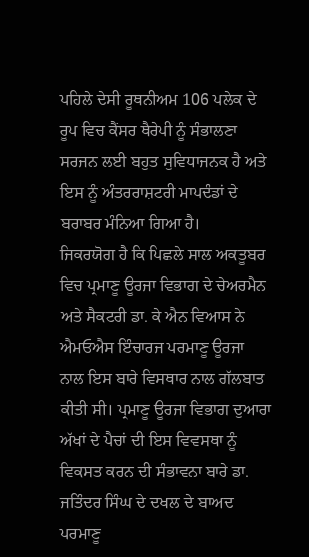ਪਹਿਲੇ ਦੇਸੀ ਰੂਥਨੀਅਮ 106 ਪਲੇਕ ਦੇ ਰੂਪ ਵਿਚ ਕੈਂਸਰ ਥੈਰੇਪੀ ਨੂੰ ਸੰਭਾਲਣਾ ਸਰਜਨ ਲਈ ਬਹੁਤ ਸੁਵਿਧਾਜਨਕ ਹੈ ਅਤੇ ਇਸ ਨੂੰ ਅੰਤਰਰਾਸ਼ਟਰੀ ਮਾਪਦੰਡਾਂ ਦੇ ਬਰਾਬਰ ਮੰਨਿਆ ਗਿਆ ਹੈ।
ਜਿਕਰਯੋਗ ਹੈ ਕਿ ਪਿਛਲੇ ਸਾਲ ਅਕਤੂਬਰ ਵਿਚ ਪ੍ਰਮਾਣੂ ਊਰਜਾ ਵਿਭਾਗ ਦੇ ਚੇਅਰਮੈਨ ਅਤੇ ਸੈਕਟਰੀ ਡਾ. ਕੇ ਐਨ ਵਿਆਸ ਨੇ ਐਮਓਐਸ ਇੰਚਾਰਜ ਪਰਮਾਣੂ ਊਰਜਾ ਨਾਲ ਇਸ ਬਾਰੇ ਵਿਸਥਾਰ ਨਾਲ ਗੱਲਬਾਤ ਕੀਤੀ ਸੀ। ਪ੍ਰਮਾਣੂ ਊਰਜਾ ਵਿਭਾਗ ਦੁਆਰਾ ਅੱਖਾਂ ਦੇ ਪੈਚਾਂ ਦੀ ਇਸ ਵਿਵਸਥਾ ਨੂੰ ਵਿਕਸਤ ਕਰਨ ਦੀ ਸੰਭਾਵਨਾ ਬਾਰੇ ਡਾ. ਜਤਿੰਦਰ ਸਿੰਘ ਦੇ ਦਖਲ ਦੇ ਬਾਅਦ ਪਰਮਾਣੂ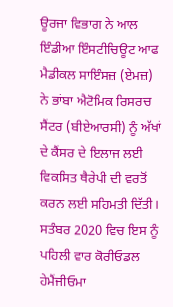ਊਰਜਾ ਵਿਭਾਗ ਨੇ ਆਲ ਇੰਡੀਆ ਇੰਸਟੀਚਿਊਟ ਆਫ ਮੈਡੀਕਲ ਸਾਇੰਸਜ਼ (ਏਮਜ਼) ਨੇ ਭਾਂਬਾ ਐਟੋਮਿਕ ਰਿਸਰਚ ਸੈਂਟਰ (ਬੀਏਆਰਸੀ) ਨੂੰ ਅੱਖਾਂ ਦੇ ਕੈਂਸਰ ਦੇ ਇਲਾਜ ਲਈ ਵਿਕਸਿਤ ਥੈਰੇਪੀ ਦੀ ਵਰਤੋਂ ਕਰਨ ਲਈ ਸਹਿਮਤੀ ਦਿੱਤੀ। ਸਤੰਬਰ 2020 ਵਿਚ ਇਸ ਨੂੰ ਪਹਿਲੀ ਵਾਰ ਕੋਰੀਓਡਲ ਹੇਮੈਂਜੀਓਮਾ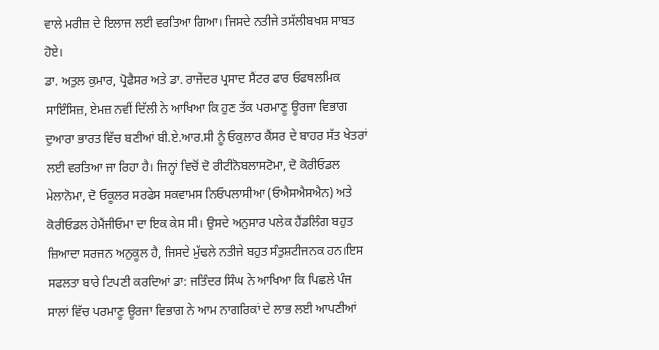ਵਾਲੇ ਮਰੀਜ਼ ਦੇ ਇਲਾਜ ਲਈ ਵਰਤਿਆ ਗਿਆ। ਜਿਸਦੇ ਨਤੀਜੇ ਤਸੱਲੀਬਖਸ਼ ਸਾਬਤ ਹੋਏ।
ਡਾ. ਅਤੁਲ ਕੁਮਾਰ, ਪ੍ਰੋਫੈਸਰ ਅਤੇ ਡਾ. ਰਾਜੇਂਦਰ ਪ੍ਰਸਾਦ ਸੈਂਟਰ ਫਾਰ ਓਫਥਲਮਿਕ ਸਾਇੰਸਿਜ਼, ਏਮਜ਼ ਨਵੀਂ ਦਿੱਲੀ ਨੇ ਆਖਿਆ ਕਿ ਹੁਣ ਤੱਕ ਪਰਮਾਣੂ ਊਰਜਾ ਵਿਭਾਗ ਦੁਆਰਾ ਭਾਰਤ ਵਿੱਚ ਬਣੀਆਂ ਬੀ.ਏ.ਆਰ.ਸੀ ਨੂੰ ਓਕੁਲਾਰ ਕੈਂਸਰ ਦੇ ਬਾਹਰ ਸੱਤ ਖੇਤਰਾਂ ਲਈ ਵਰਤਿਆ ਜਾ ਰਿਹਾ ਹੈ। ਜਿਨ੍ਹਾਂ ਵਿਚੋਂ ਦੋ ਰੀਟੀਨੋਬਲਾਸਟੋਮਾ, ਦੋ ਕੋਰੀਓਡਲ ਮੇਲਾਨੋਮਾ, ਦੋ ਓਕੂਲਰ ਸਰਫੇਸ ਸਕਵਾਮਸ ਨਿਓਪਲਾਸੀਆ (ਓਐਸਐਸਐਨ) ਅਤੇ ਕੋਰੀਓਡਲ ਹੇਮੈਂਜੀਓਮਾ ਦਾ ਇਕ ਕੇਸ ਸੀ। ਉਸਦੇ ਅਨੁਸਾਰ ਪਲੇਕ ਹੈਂਡਲਿੰਗ ਬਹੁਤ ਜ਼ਿਆਦਾ ਸਰਜਨ ਅਨੁਕੂਲ ਹੈ, ਜਿਸਦੇ ਮੁੱਢਲੇ ਨਤੀਜੇ ਬਹੁਤ ਸੰਤੁਸ਼ਟੀਜਨਕ ਹਨ।ਇਸ ਸਫਲਤਾ ਬਾਰੇ ਟਿਪਣੀ ਕਰਦਿਆਂ ਡਾ: ਜਤਿੰਦਰ ਸਿੰਘ ਨੇ ਆਖਿਆ ਕਿ ਪਿਛਲੇ ਪੰਜ ਸਾਲਾਂ ਵਿੱਚ ਪਰਮਾਣੂ ਊਰਜਾ ਵਿਭਾਗ ਨੇ ਆਮ ਨਾਗਰਿਕਾਂ ਦੇ ਲਾਭ ਲਈ ਆਪਣੀਆਂ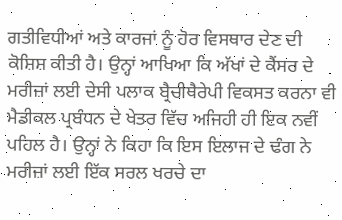ਗਤੀਵਿਧੀਆਂ ਅਤੇ ਕਾਰਜਾਂ ਨੂੰ ਹੋਰ ਵਿਸਥਾਰ ਦੇਣ ਦੀ ਕੋਸ਼ਿਸ਼ ਕੀਤੀ ਹੈ। ਉਨ੍ਹਾਂ ਆਖਿਆ ਕਿ ਅੱਖਾਂ ਦੇ ਕੈਂਸਰ ਦੇ ਮਰੀਜ਼ਾਂ ਲਈ ਦੇਸੀ ਪਲਾਕ ਬ੍ਰੈਚੀਥੈਰੇਪੀ ਵਿਕਸਤ ਕਰਨਾ ਵੀ ਮੈਡੀਕਲ ਪ੍ਰਬੰਧਨ ਦੇ ਖੇਤਰ ਵਿੱਚ ਅਜਿਹੀ ਹੀ ਇਕ ਨਵੀਂ ਪਹਿਲ ਹੈ। ਉਨ੍ਹਾਂ ਨੇ ਕਿਹਾ ਕਿ ਇਸ ਇਲਾਜ ਦੇ ਢੰਗ ਨੇ ਮਰੀਜ਼ਾਂ ਲਈ ਇੱਕ ਸਰਲ ਖਰਚੇ ਦਾ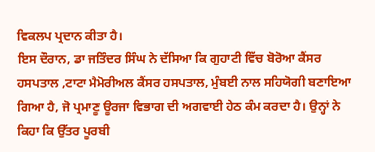ਵਿਕਲਪ ਪ੍ਰਦਾਨ ਕੀਤਾ ਹੈ।
ਇਸ ਦੌਰਾਨ, ਡਾ ਜਤਿੰਦਰ ਸਿੰਘ ਨੇ ਦੱਸਿਆ ਕਿ ਗੁਹਾਟੀ ਵਿੱਚ ਬੋਰੋਆ ਕੈਂਸਰ ਹਸਪਤਾਲ ,ਟਾਟਾ ਮੈਮੋਰੀਅਲ ਕੈਂਸਰ ਹਸਪਤਾਲ, ਮੁੰਬਈ ਨਾਲ ਸਹਿਯੋਗੀ ਬਣਾਇਆ ਗਿਆ ਹੈ, ਜੋ ਪ੍ਰਮਾਣੂ ਊਰਜਾ ਵਿਭਾਗ ਦੀ ਅਗਵਾਈ ਹੇਠ ਕੰਮ ਕਰਦਾ ਹੈ। ਉਨ੍ਹਾਂ ਨੇ ਕਿਹਾ ਕਿ ਉੱਤਰ ਪੂਰਬੀ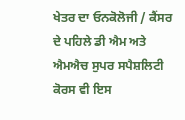ਖੇਤਰ ਦਾ ਓਨਕੋਲੋਜੀ / ਕੈਂਸਰ ਦੇ ਪਹਿਲੇ ਡੀ ਐਮ ਅਤੇ ਐਮਐਚ ਸੁਪਰ ਸਪੈਸ਼ਲਿਟੀ ਕੋਰਸ ਵੀ ਇਸ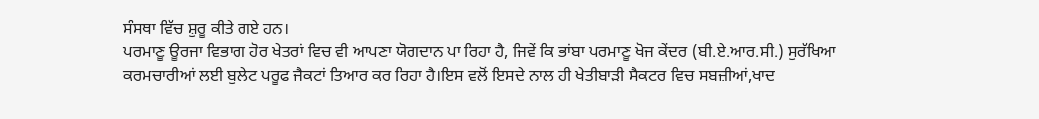ਸੰਸਥਾ ਵਿੱਚ ਸ਼ੁਰੂ ਕੀਤੇ ਗਏ ਹਨ।
ਪਰਮਾਣੂ ਊਰਜਾ ਵਿਭਾਗ ਹੋਰ ਖੇਤਰਾਂ ਵਿਚ ਵੀ ਆਪਣਾ ਯੋਗਦਾਨ ਪਾ ਰਿਹਾ ਹੈ, ਜਿਵੇਂ ਕਿ ਭਾਂਬਾ ਪਰਮਾਣੂ ਖੋਜ ਕੇਂਦਰ (ਬੀ.ਏ.ਆਰ.ਸੀ.) ਸੁਰੱਖਿਆ ਕਰਮਚਾਰੀਆਂ ਲਈ ਬੁਲੇਟ ਪਰੂਫ ਜੈਕਟਾਂ ਤਿਆਰ ਕਰ ਰਿਹਾ ਹੈ।ਇਸ ਵਲੋਂ ਇਸਦੇ ਨਾਲ ਹੀ ਖੇਤੀਬਾੜੀ ਸੈਕਟਰ ਵਿਚ ਸਬਜ਼ੀਆਂ,ਖਾਦ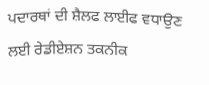ਪਦਾਰਥਾਂ ਦੀ ਸ਼ੈਲਫ ਲਾਈਫ ਵਧਾਉਣ ਲਈ ਰੇਡੀਏਸ਼ਨ ਤਕਨੀਕ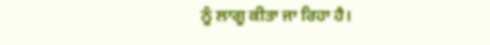ਨੂੰ ਲਾਗੂ ਕੀਤਾ ਜਾ ਰਿਹਾ ਹੈ।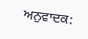ਅਨੁਵਾਦਕ: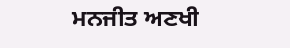ਮਨਜੀਤ ਅਣਖੀ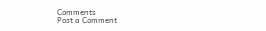Comments
Post a Comment